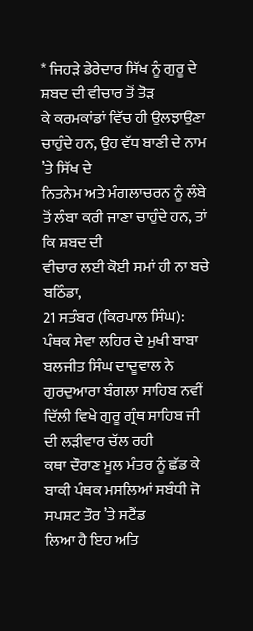* ਜਿਹੜੇ ਡੇਰੇਦਾਰ ਸਿੱਖ ਨੂੰ ਗੁਰੂ ਦੇ ਸ਼ਬਦ ਦੀ ਵੀਚਾਰ ਤੋਂ ਤੋੜ
ਕੇ ਕਰਮਕਾਂਡਾਂ ਵਿੱਚ ਹੀ ਉਲਝਾਉਣਾ ਚਾਹੁੰਦੇ ਹਨ, ਉਹ ਵੱਧ ਬਾਣੀ ਦੇ ਨਾਮ ’ਤੇ ਸਿੱਖ ਦੇ
ਨਿਤਨੇਮ ਅਤੇ ਮੰਗਲਾਚਰਨ ਨੂੰ ਲੰਬੇ ਤੋਂ ਲੰਬਾ ਕਰੀ ਜਾਣਾ ਚਾਹੁੰਦੇ ਹਨ, ਤਾਂ ਕਿ ਸ਼ਬਦ ਦੀ
ਵੀਚਾਰ ਲਈ ਕੋਈ ਸਮਾਂ ਹੀ ਨਾ ਬਚੇ
ਬਠਿੰਡਾ,
21 ਸਤੰਬਰ (ਕਿਰਪਾਲ ਸਿੰਘ): ਪੰਥਕ ਸੇਵਾ ਲਹਿਰ ਦੇ ਮੁਖੀ ਬਾਬਾ ਬਲਜੀਤ ਸਿੰਘ ਦਾਦੂਵਾਲ ਨੇ
ਗੁਰਦੁਆਰਾ ਬੰਗਲਾ ਸਾਹਿਬ ਨਵੀਂ ਦਿੱਲੀ ਵਿਖੇ ਗੁਰੂ ਗ੍ਰੰਥ ਸਾਹਿਬ ਜੀ ਦੀ ਲੜੀਵਾਰ ਚੱਲ ਰਹੀ
ਕਥਾ ਦੌਰਾਣ ਮੂਲ ਮੰਤਰ ਨੂੰ ਛੱਡ ਕੇ ਬਾਕੀ ਪੰਥਕ ਮਸਲਿਆਂ ਸਬੰਧੀ ਜੋ ਸਪਸ਼ਟ ਤੌਰ ’ਤੇ ਸਟੈਂਡ
ਲਿਆ ਹੈ ਇਹ ਅਤਿ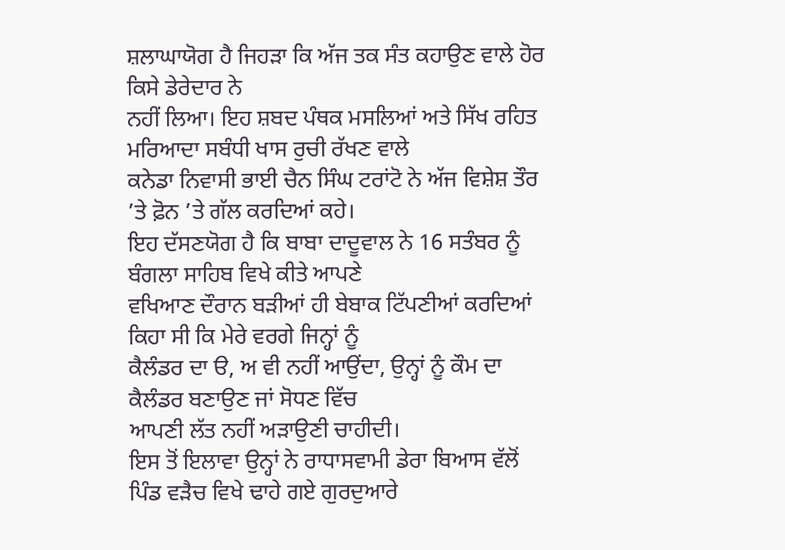ਸ਼ਲਾਘਾਯੋਗ ਹੈ ਜਿਹੜਾ ਕਿ ਅੱਜ ਤਕ ਸੰਤ ਕਹਾਉਣ ਵਾਲੇ ਹੋਰ ਕਿਸੇ ਡੇਰੇਦਾਰ ਨੇ
ਨਹੀਂ ਲਿਆ। ਇਹ ਸ਼ਬਦ ਪੰਥਕ ਮਸਲਿਆਂ ਅਤੇ ਸਿੱਖ ਰਹਿਤ ਮਰਿਆਦਾ ਸਬੰਧੀ ਖਾਸ ਰੁਚੀ ਰੱਖਣ ਵਾਲੇ
ਕਨੇਡਾ ਨਿਵਾਸੀ ਭਾਈ ਚੈਨ ਸਿੰਘ ਟਰਾਂਟੋ ਨੇ ਅੱਜ ਵਿਸ਼ੇਸ਼ ਤੌਰ ’ਤੇ ਫ਼ੋਨ ’ਤੇ ਗੱਲ ਕਰਦਿਆਂ ਕਹੇ।
ਇਹ ਦੱਸਣਯੋਗ ਹੈ ਕਿ ਬਾਬਾ ਦਾਦੂਵਾਲ ਨੇ 16 ਸਤੰਬਰ ਨੂੰ ਬੰਗਲਾ ਸਾਹਿਬ ਵਿਖੇ ਕੀਤੇ ਆਪਣੇ
ਵਖਿਆਣ ਦੌਰਾਨ ਬੜੀਆਂ ਹੀ ਬੇਬਾਕ ਟਿੱਪਣੀਆਂ ਕਰਦਿਆਂ ਕਿਹਾ ਸੀ ਕਿ ਮੇਰੇ ਵਰਗੇ ਜਿਨ੍ਹਾਂ ਨੂੰ
ਕੈਲੰਡਰ ਦਾ ੳ, ਅ ਵੀ ਨਹੀਂ ਆਉਂਦਾ, ਉਨ੍ਹਾਂ ਨੂੰ ਕੌਮ ਦਾ ਕੈਲੰਡਰ ਬਣਾਉਣ ਜਾਂ ਸੋਧਣ ਵਿੱਚ
ਆਪਣੀ ਲੱਤ ਨਹੀਂ ਅੜਾਉਣੀ ਚਾਹੀਦੀ।
ਇਸ ਤੋਂ ਇਲਾਵਾ ਉਨ੍ਹਾਂ ਨੇ ਰਾਧਾਸਵਾਮੀ ਡੇਰਾ ਬਿਆਸ ਵੱਲੋਂ
ਪਿੰਡ ਵੜੈਚ ਵਿਖੇ ਢਾਹੇ ਗਏ ਗੁਰਦੁਆਰੇ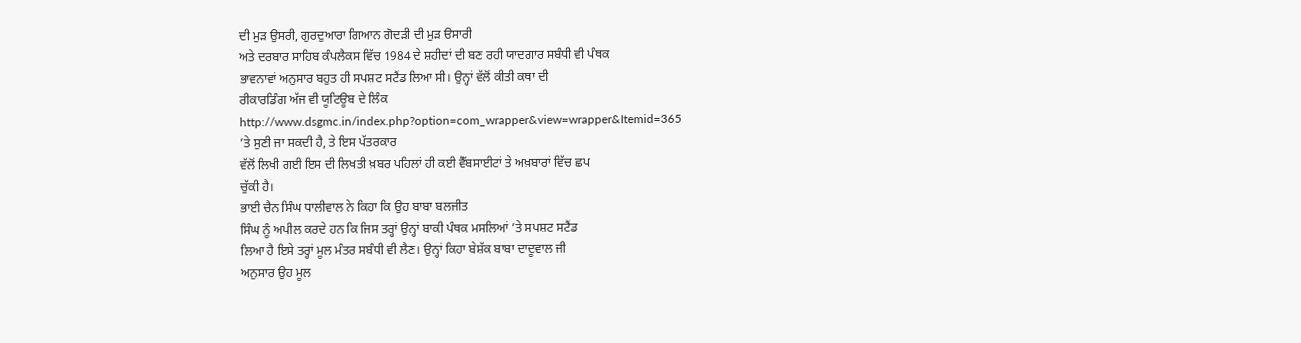ਦੀ ਮੁੜ ਉਸਰੀ, ਗੁਰਦੁਆਰਾ ਗਿਆਨ ਗੋਦੜੀ ਦੀ ਮੁੜ ੳਸਾਰੀ
ਅਤੇ ਦਰਬਾਰ ਸਾਹਿਬ ਕੰਪਲੈਕਸ ਵਿੱਚ 1984 ਦੇ ਸ਼ਹੀਦਾਂ ਦੀ ਬਣ ਰਹੀ ਯਾਦਗਾਰ ਸਬੰਧੀ ਵੀ ਪੰਥਕ
ਭਾਵਨਾਵਾਂ ਅਨੁਸਾਰ ਬਹੁਤ ਹੀ ਸਪਸ਼ਟ ਸਟੈਂਡ ਲਿਆ ਸੀ। ਉਨ੍ਹਾਂ ਵੱਲੋਂ ਕੀਤੀ ਕਥਾ ਦੀ
ਰੀਕਾਰਡਿੰਗ ਅੱਜ ਵੀ ਯੂਟਿਊਬ ਦੇ ਲਿੰਕ
http://www.dsgmc.in/index.php?option=com_wrapper&view=wrapper&Itemid=365
’ਤੇ ਸੁਣੀ ਜਾ ਸਕਦੀ ਹੈ, ਤੇ ਇਸ ਪੱਤਰਕਾਰ
ਵੱਲੋਂ ਲਿਖੀ ਗਈ ਇਸ ਦੀ ਲਿਖਤੀ ਖ਼ਬਰ ਪਹਿਲਾਂ ਹੀ ਕਈ ਵੈੱਬਸਾਈਟਾਂ ਤੇ ਅਖ਼ਬਾਰਾਂ ਵਿੱਚ ਛਪ
ਚੁੱਕੀ ਹੈ।
ਭਾਈ ਚੈਨ ਸਿੰਘ ਧਾਲੀਵਾਲ ਨੇ ਕਿਹਾ ਕਿ ਉਹ ਬਾਬਾ ਬਲਜੀਤ
ਸਿੰਘ ਨੂੰ ਅਪੀਲ ਕਰਦੇ ਹਨ ਕਿ ਜਿਸ ਤਰ੍ਹਾਂ ਉਨ੍ਹਾਂ ਬਾਕੀ ਪੰਥਕ ਮਸਲਿਆਂ ’ਤੇ ਸਪਸ਼ਟ ਸਟੈਂਡ
ਲਿਆ ਹੈ ਇਸੇ ਤਰ੍ਹਾਂ ਮੂਲ ਮੰਤਰ ਸਬੰਧੀ ਵੀ ਲੈਣ। ਉਨ੍ਹਾਂ ਕਿਹਾ ਬੇਸ਼ੱਕ ਬਾਬਾ ਦਾਦੂਵਾਲ ਜੀ
ਅਨੁਸਾਰ ਉਹ ਮੂਲ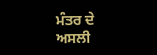ਮੰਤਰ ਦੇ ਅਸਲੀ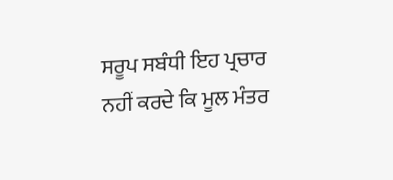ਸਰੂਪ ਸਬੰਧੀ ਇਹ ਪ੍ਰਚਾਰ ਨਹੀਂ ਕਰਦੇ ਕਿ ਮੂਲ ਮੰਤਰ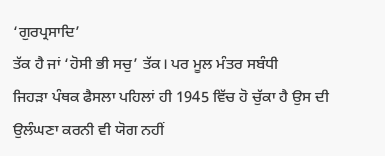‘ਗੁਰਪ੍ਰਸਾਦਿ’
ਤੱਕ ਹੈ ਜਾਂ ‘ਹੋਸੀ ਭੀ ਸਚੁ’ ਤੱਕ। ਪਰ ਮੂਲ ਮੰਤਰ ਸਬੰਧੀ
ਜਿਹੜਾ ਪੰਥਕ ਫੈਸਲਾ ਪਹਿਲਾਂ ਹੀ 1945 ਵਿੱਚ ਹੋ ਚੁੱਕਾ ਹੈ ਉਸ ਦੀ ਉਲੰਘਣਾ ਕਰਨੀ ਵੀ ਯੋਗ ਨਹੀਂ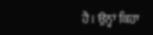ਹੈ। ਉਨ੍ਹਾਂ ਕਿਹਾ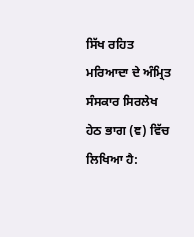ਸਿੱਖ ਰਹਿਤ ਮਰਿਆਦਾ ਦੇ ਅੰਮ੍ਰਿਤ ਸੰਸਕਾਰ ਸਿਰਲੇਖ ਹੇਠ ਭਾਗ (ਞ) ਵਿੱਚ
ਲਿਖਿਆ ਹੈ: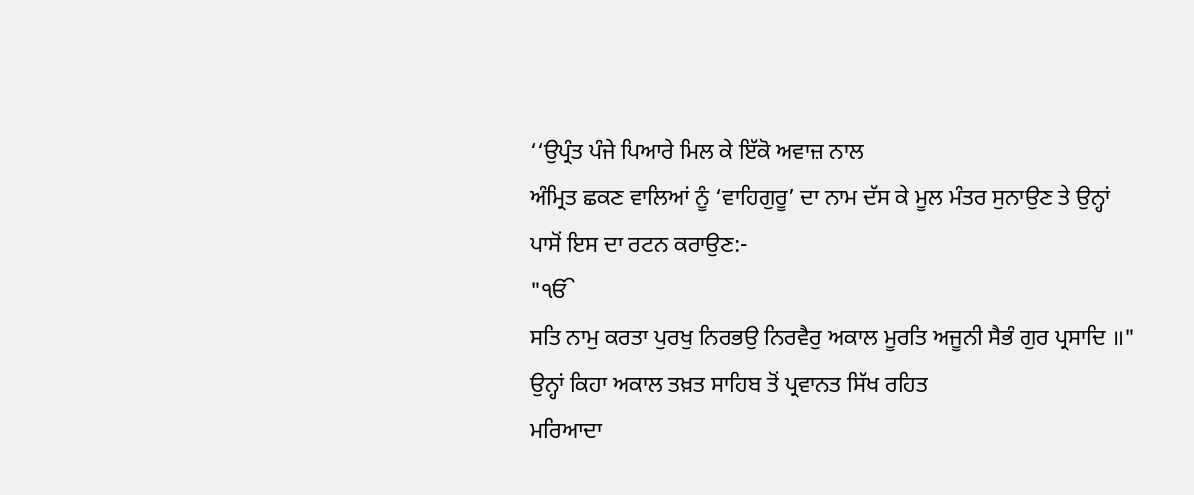‘‘ਉਪ੍ਰੰਤ ਪੰਜੇ ਪਿਆਰੇ ਮਿਲ ਕੇ ਇੱਕੋ ਅਵਾਜ਼ ਨਾਲ
ਅੰਮ੍ਰਿਤ ਛਕਣ ਵਾਲਿਆਂ ਨੂੰ ‘ਵਾਹਿਗੁਰੂ’ ਦਾ ਨਾਮ ਦੱਸ ਕੇ ਮੂਲ ਮੰਤਰ ਸੁਨਾਉਣ ਤੇ ਉਨ੍ਹਾਂ
ਪਾਸੋਂ ਇਸ ਦਾ ਰਟਨ ਕਰਾਉਣ:-
"ੴ
ਸਤਿ ਨਾਮੁ ਕਰਤਾ ਪੁਰਖੁ ਨਿਰਭਉ ਨਿਰਵੈਰੁ ਅਕਾਲ ਮੂਰਤਿ ਅਜੂਨੀ ਸੈਭੰ ਗੁਰ ਪ੍ਰਸਾਦਿ ॥"
ਉਨ੍ਹਾਂ ਕਿਹਾ ਅਕਾਲ ਤਖ਼ਤ ਸਾਹਿਬ ਤੋਂ ਪ੍ਰਵਾਨਤ ਸਿੱਖ ਰਹਿਤ
ਮਰਿਆਦਾ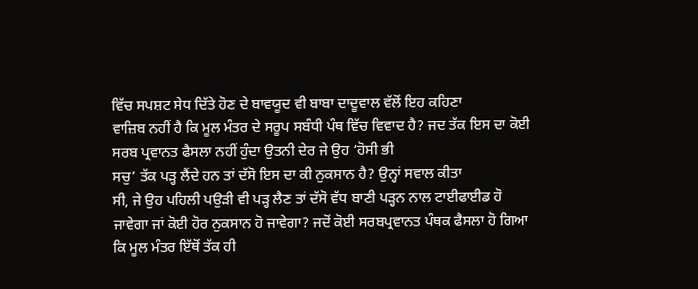ਵਿੱਚ ਸਪਸ਼ਟ ਸੇਧ ਦਿੱਤੇ ਹੋਣ ਦੇ ਬਾਵਯੂਦ ਵੀ ਬਾਬਾ ਦਾਦੂਵਾਲ ਵੱਲੋਂ ਇਹ ਕਹਿਣਾ
ਵਾਜ਼ਿਬ ਨਹੀਂ ਹੈ ਕਿ ਮੂਲ ਮੰਤਰ ਦੇ ਸਰੂਪ ਸਬੰਧੀ ਪੰਥ ਵਿੱਚ ਵਿਵਾਦ ਹੈ? ਜਦ ਤੱਕ ਇਸ ਦਾ ਕੋਈ
ਸਰਬ ਪ੍ਰਵਾਨਤ ਫੈਸਲਾ ਨਹੀਂ ਹੁੰਦਾ ਉਤਨੀ ਦੇਰ ਜੇ ਉਹ ‘ਹੋਸੀ ਭੀ
ਸਚੁ’ ਤੱਕ ਪੜ੍ਹ ਲੈਂਦੇ ਹਨ ਤਾਂ ਦੱਸੋ ਇਸ ਦਾ ਕੀ ਨੁਕਸਾਨ ਹੈ? ਉਨ੍ਹਾਂ ਸਵਾਲ ਕੀਤਾ
ਸੀ, ਜੇ ਉਹ ਪਹਿਲੀ ਪਉੜੀ ਵੀ ਪੜ੍ਹ ਲੈਣ ਤਾਂ ਦੱਸੋ ਵੱਧ ਬਾਣੀ ਪੜ੍ਹਨ ਨਾਲ ਟਾਈਫਾਈਡ ਹੋ
ਜਾਵੇਗਾ ਜਾਂ ਕੋਈ ਹੋਰ ਨੁਕਸਾਨ ਹੋ ਜਾਵੇਗਾ? ਜਦੋਂ ਕੋਈ ਸਰਬਪ੍ਰਵਾਨਤ ਪੰਥਕ ਫੈਸਲਾ ਹੋ ਗਿਆ
ਕਿ ਮੂਲ ਮੰਤਰ ਇੱਥੋਂ ਤੱਕ ਹੀ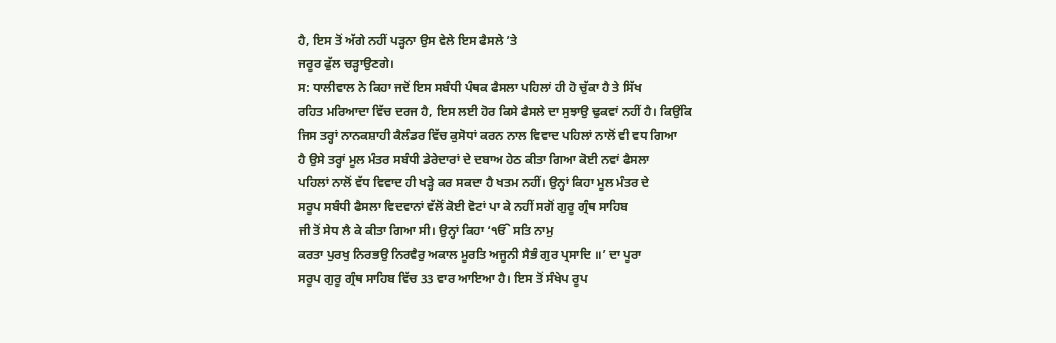ਹੈ, ਇਸ ਤੋਂ ਅੱਗੇ ਨਹੀਂ ਪੜ੍ਹਨਾ ਉਸ ਵੇਲੇ ਇਸ ਫੈਸਲੇ ’ਤੇ
ਜਰੂਰ ਫੁੱਲ ਚੜ੍ਹਾਉਣਗੇ।
ਸ: ਧਾਲੀਵਾਲ ਨੇ ਕਿਹਾ ਜਦੋਂ ਇਸ ਸਬੰਧੀ ਪੰਥਕ ਫੈਸਲਾ ਪਹਿਲਾਂ ਹੀ ਹੋ ਚੁੱਕਾ ਹੈ ਤੇ ਸਿੱਖ
ਰਹਿਤ ਮਰਿਆਦਾ ਵਿੱਚ ਦਰਜ ਹੈ, ਇਸ ਲਈ ਹੋਰ ਕਿਸੇ ਫੈਸਲੇ ਦਾ ਸੁਝਾਉ ਢੁਕਵਾਂ ਨਹੀਂ ਹੈ। ਕਿਉਂਕਿ
ਜਿਸ ਤਰ੍ਹਾਂ ਨਾਨਕਸ਼ਾਹੀ ਕੈਲੰਡਰ ਵਿੱਚ ਕੁਸੋਧਾਂ ਕਰਨ ਨਾਲ ਵਿਵਾਦ ਪਹਿਲਾਂ ਨਾਲੋਂ ਵੀ ਵਧ ਗਿਆ
ਹੈ ਉਸੇ ਤਰ੍ਹਾਂ ਮੂਲ ਮੰਤਰ ਸਬੰਧੀ ਡੇਰੇਦਾਰਾਂ ਦੇ ਦਬਾਅ ਹੇਠ ਕੀਤਾ ਗਿਆ ਕੋਈ ਨਵਾਂ ਫੈਸਲਾ
ਪਹਿਲਾਂ ਨਾਲੋਂ ਵੱਧ ਵਿਵਾਦ ਹੀ ਖੜ੍ਹੇ ਕਰ ਸਕਦਾ ਹੈ ਖਤਮ ਨਹੀਂ। ਉਨ੍ਹਾਂ ਕਿਹਾ ਮੂਲ ਮੰਤਰ ਦੇ
ਸਰੂਪ ਸਬੰਧੀ ਫੈਸਲਾ ਵਿਦਵਾਨਾਂ ਵੱਲੋਂ ਕੋਈ ਵੋਟਾਂ ਪਾ ਕੇ ਨਹੀਂ ਸਗੋਂ ਗੁਰੂ ਗ੍ਰੰਥ ਸਾਹਿਬ
ਜੀ ਤੋਂ ਸੇਧ ਲੈ ਕੇ ਕੀਤਾ ਗਿਆ ਸੀ। ਉਨ੍ਹਾਂ ਕਿਹਾ ‘ੴ ਸਤਿ ਨਾਮੁ
ਕਰਤਾ ਪੁਰਖੁ ਨਿਰਭਉ ਨਿਰਵੈਰੁ ਅਕਾਲ ਮੂਰਤਿ ਅਜੂਨੀ ਸੈਭੰ ਗੁਰ ਪ੍ਰਸਾਦਿ ॥’ ਦਾ ਪੂਰਾ
ਸਰੂਪ ਗੁਰੂ ਗ੍ਰੰਥ ਸਾਹਿਬ ਵਿੱਚ 33 ਵਾਰ ਆਇਆ ਹੈ। ਇਸ ਤੋਂ ਸੰਖੇਪ ਰੂਪ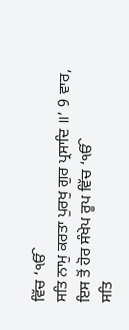ਵਿੱਚ ‘ੴ
ਸਤਿ ਨਾਮੁ ਕਰਤਾ ਪੁਰਖੁ ਗੁਰ ਪ੍ਰਸਾਦਿ ॥’ 9 ਵਾਰ, ਇਸ ਤੋਂ ਹੋਰ ਸੰਖੇਪ ਰੂਪ ਵਿੱਚ ‘ੴ
ਸਤਿ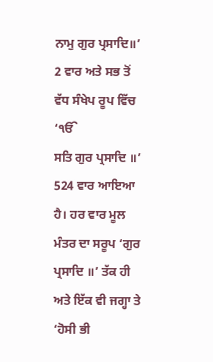ਨਾਮੁ ਗੁਰ ਪ੍ਰਸਾਦਿ॥’ 2 ਵਾਰ ਅਤੇ ਸਭ ਤੋਂ ਵੱਧ ਸੰਖੇਪ ਰੂਪ ਵਿੱਚ ‘ੴ
ਸਤਿ ਗੁਰ ਪ੍ਰਸਾਦਿ ॥’ 524 ਵਾਰ ਆਇਆ ਹੈ। ਹਰ ਵਾਰ ਮੂਲ ਮੰਤਰ ਦਾ ਸਰੂਪ ‘ਗੁਰ
ਪ੍ਰਸਾਦਿ ॥’ ਤੱਕ ਹੀ ਅਤੇ ਇੱਕ ਵੀ ਜਗ੍ਹਾ ਤੇ ‘ਹੋਸੀ ਭੀ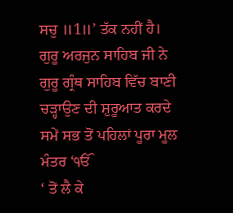ਸਚੁ ॥1॥’ ਤੱਕ ਨਹੀਂ ਹੈ।
ਗੁਰੂ ਅਰਜੁਨ ਸਾਹਿਬ ਜੀ ਨੇ ਗੁਰੂ ਗ੍ਰੰਥ ਸਾਹਿਬ ਵਿੱਚ ਬਾਣੀ
ਚੜ੍ਹਾਉਣ ਦੀ ਸ਼ੁਰੂਆਤ ਕਰਦੇ ਸਮੇਂ ਸਭ ਤੋਂ ਪਹਿਲਾਂ ਪੂਰਾ ਮੂਲ ਮੰਤਰ ‘ੴ
‘ ਤੋਂ ਲੈ ਕੇ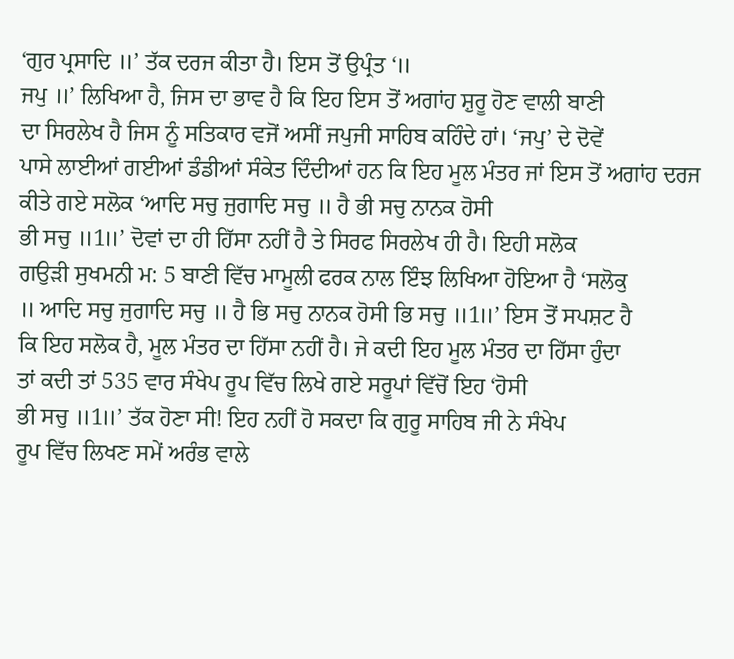‘ਗੁਰ ਪ੍ਰਸਾਦਿ ॥’ ਤੱਕ ਦਰਜ ਕੀਤਾ ਹੈ। ਇਸ ਤੋਂ ਉਪ੍ਰੰਤ ‘॥
ਜਪੁ ॥’ ਲਿਖਿਆ ਹੈ, ਜਿਸ ਦਾ ਭਾਵ ਹੈ ਕਿ ਇਹ ਇਸ ਤੋਂ ਅਗਾਂਹ ਸ਼ੁਰੂ ਹੋਣ ਵਾਲੀ ਬਾਣੀ
ਦਾ ਸਿਰਲੇਖ ਹੈ ਜਿਸ ਨੂੰ ਸਤਿਕਾਰ ਵਜੋਂ ਅਸੀਂ ਜਪੁਜੀ ਸਾਹਿਬ ਕਹਿੰਦੇ ਹਾਂ। ‘ਜਪੁ’ ਦੇ ਦੋਵੇਂ
ਪਾਸੇ ਲਾਈਆਂ ਗਈਆਂ ਡੰਡੀਆਂ ਸੰਕੇਤ ਦਿੰਦੀਆਂ ਹਨ ਕਿ ਇਹ ਮੂਲ ਮੰਤਰ ਜਾਂ ਇਸ ਤੋਂ ਅਗਾਂਹ ਦਰਜ
ਕੀਤੇ ਗਏ ਸਲੋਕ ‘ਆਦਿ ਸਚੁ ਜੁਗਾਦਿ ਸਚੁ ॥ ਹੈ ਭੀ ਸਚੁ ਨਾਨਕ ਹੋਸੀ
ਭੀ ਸਚੁ ॥1॥’ ਦੋਵਾਂ ਦਾ ਹੀ ਹਿੱਸਾ ਨਹੀਂ ਹੈ ਤੇ ਸਿਰਫ ਸਿਰਲੇਖ ਹੀ ਹੈ। ਇਹੀ ਸਲੋਕ
ਗਉੜੀ ਸੁਖਮਨੀ ਮ: 5 ਬਾਣੀ ਵਿੱਚ ਮਾਮੂਲੀ ਫਰਕ ਨਾਲ ਇੰਝ ਲਿਖਿਆ ਹੋਇਆ ਹੈ ‘ਸਲੋਕੁ
॥ ਆਦਿ ਸਚੁ ਜੁਗਾਦਿ ਸਚੁ ॥ ਹੈ ਭਿ ਸਚੁ ਨਾਨਕ ਹੋਸੀ ਭਿ ਸਚੁ ॥1॥’ ਇਸ ਤੋਂ ਸਪਸ਼ਟ ਹੈ
ਕਿ ਇਹ ਸਲੋਕ ਹੈ, ਮੂਲ ਮੰਤਰ ਦਾ ਹਿੱਸਾ ਨਹੀਂ ਹੈ। ਜੇ ਕਦੀ ਇਹ ਮੂਲ ਮੰਤਰ ਦਾ ਹਿੱਸਾ ਹੁੰਦਾ
ਤਾਂ ਕਦੀ ਤਾਂ 535 ਵਾਰ ਸੰਖੇਪ ਰੂਪ ਵਿੱਚ ਲਿਖੇ ਗਏ ਸਰੂਪਾਂ ਵਿੱਚੋਂ ਇਹ ‘ਹੋਸੀ
ਭੀ ਸਚੁ ॥1॥’ ਤੱਕ ਹੋਣਾ ਸੀ! ਇਹ ਨਹੀਂ ਹੋ ਸਕਦਾ ਕਿ ਗੁਰੂ ਸਾਹਿਬ ਜੀ ਨੇ ਸੰਖੇਪ
ਰੂਪ ਵਿੱਚ ਲਿਖਣ ਸਮੇਂ ਅਰੰਭ ਵਾਲੇ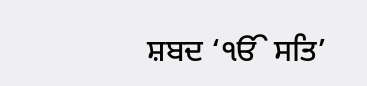ਸ਼ਬਦ ‘ੴ ਸਤਿ’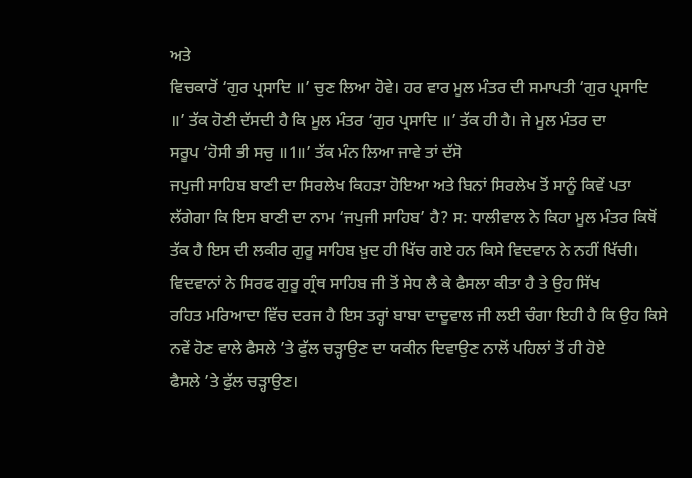ਅਤੇ
ਵਿਚਕਾਰੋਂ ‘ਗੁਰ ਪ੍ਰਸਾਦਿ ॥’ ਚੁਣ ਲਿਆ ਹੋਵੇ। ਹਰ ਵਾਰ ਮੂਲ ਮੰਤਰ ਦੀ ਸਮਾਪਤੀ ‘ਗੁਰ ਪ੍ਰਸਾਦਿ
॥’ ਤੱਕ ਹੋਣੀ ਦੱਸਦੀ ਹੈ ਕਿ ਮੂਲ ਮੰਤਰ ‘ਗੁਰ ਪ੍ਰਸਾਦਿ ॥’ ਤੱਕ ਹੀ ਹੈ। ਜੇ ਮੂਲ ਮੰਤਰ ਦਾ
ਸਰੂਪ ‘ਹੋਸੀ ਭੀ ਸਚੁ ॥1॥’ ਤੱਕ ਮੰਨ ਲਿਆ ਜਾਵੇ ਤਾਂ ਦੱਸੋ
ਜਪੁਜੀ ਸਾਹਿਬ ਬਾਣੀ ਦਾ ਸਿਰਲੇਖ ਕਿਹੜਾ ਹੋਇਆ ਅਤੇ ਬਿਨਾਂ ਸਿਰਲੇਖ ਤੋਂ ਸਾਨੂੰ ਕਿਵੇਂ ਪਤਾ
ਲੱਗੇਗਾ ਕਿ ਇਸ ਬਾਣੀ ਦਾ ਨਾਮ ‘ਜਪੁਜੀ ਸਾਹਿਬ’ ਹੈ? ਸ: ਧਾਲੀਵਾਲ ਨੇ ਕਿਹਾ ਮੂਲ ਮੰਤਰ ਕਿਥੋਂ
ਤੱਕ ਹੈ ਇਸ ਦੀ ਲਕੀਰ ਗੁਰੂ ਸਾਹਿਬ ਖ਼ੁਦ ਹੀ ਖਿੱਚ ਗਏ ਹਨ ਕਿਸੇ ਵਿਦਵਾਨ ਨੇ ਨਹੀਂ ਖਿੱਚੀ।
ਵਿਦਵਾਨਾਂ ਨੇ ਸਿਰਫ ਗੁਰੂ ਗ੍ਰੰਥ ਸਾਹਿਬ ਜੀ ਤੋਂ ਸੇਧ ਲੈ ਕੇ ਫੈਸਲਾ ਕੀਤਾ ਹੈ ਤੇ ਉਹ ਸਿੱਖ
ਰਹਿਤ ਮਰਿਆਦਾ ਵਿੱਚ ਦਰਜ ਹੈ ਇਸ ਤਰ੍ਹਾਂ ਬਾਬਾ ਦਾਦੂਵਾਲ ਜੀ ਲਈ ਚੰਗਾ ਇਹੀ ਹੈ ਕਿ ਉਹ ਕਿਸੇ
ਨਵੇਂ ਹੋਣ ਵਾਲੇ ਫੈਸਲੇ ’ਤੇ ਫੁੱਲ ਚੜ੍ਹਾਉਣ ਦਾ ਯਕੀਨ ਦਿਵਾਉਣ ਨਾਲੋਂ ਪਹਿਲਾਂ ਤੋਂ ਹੀ ਹੋਏ
ਫੈਸਲੇ ’ਤੇ ਫੁੱਲ ਚੜ੍ਹਾਉਣ।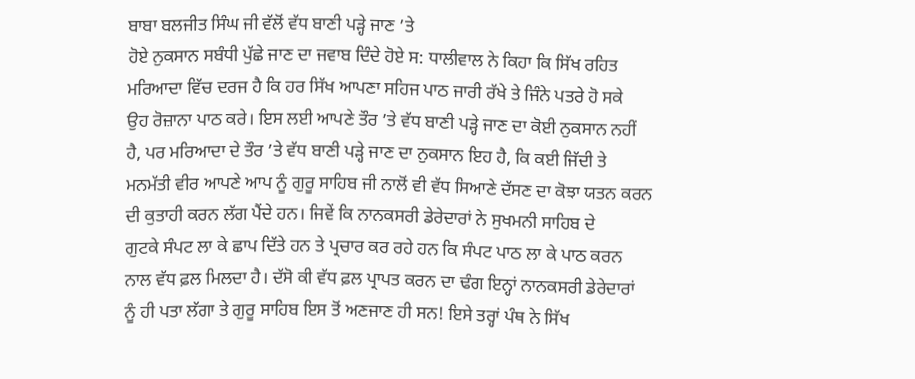ਬਾਬਾ ਬਲਜੀਤ ਸਿੰਘ ਜੀ ਵੱਲੋਂ ਵੱਧ ਬਾਣੀ ਪੜ੍ਹੇ ਜਾਣ ’ਤੇ
ਹੋਏ ਨੁਕਸਾਨ ਸਬੰਧੀ ਪੁੱਛੇ ਜਾਣ ਦਾ ਜਵਾਬ ਦਿੰਦੇ ਹੋਏ ਸ: ਧਾਲੀਵਾਲ ਨੇ ਕਿਹਾ ਕਿ ਸਿੱਖ ਰਹਿਤ
ਮਰਿਆਦਾ ਵਿੱਚ ਦਰਜ ਹੈ ਕਿ ਹਰ ਸਿੱਖ ਆਪਣਾ ਸਹਿਜ ਪਾਠ ਜਾਰੀ ਰੱਖੇ ਤੇ ਜਿੰਨੇ ਪਤਰੇ ਹੋ ਸਕੇ
ਉਹ ਰੋਜ਼ਾਨਾ ਪਾਠ ਕਰੇ। ਇਸ ਲਈ ਆਪਣੇ ਤੌਰ ’ਤੇ ਵੱਧ ਬਾਣੀ ਪੜ੍ਹੇ ਜਾਣ ਦਾ ਕੋਈ ਨੁਕਸਾਨ ਨਹੀਂ
ਹੈ, ਪਰ ਮਰਿਆਦਾ ਦੇ ਤੌਰ ’ਤੇ ਵੱਧ ਬਾਣੀ ਪੜ੍ਹੇ ਜਾਣ ਦਾ ਨੁਕਸਾਨ ਇਹ ਹੈ, ਕਿ ਕਈ ਜਿੱਦੀ ਤੇ
ਮਨਮੱਤੀ ਵੀਰ ਆਪਣੇ ਆਪ ਨੂੰ ਗੁਰੂ ਸਾਹਿਬ ਜੀ ਨਾਲੋਂ ਵੀ ਵੱਧ ਸਿਆਣੇ ਦੱਸਣ ਦਾ ਕੋਝਾ ਯਤਨ ਕਰਨ
ਦੀ ਕੁਤਾਹੀ ਕਰਨ ਲੱਗ ਪੈਂਦੇ ਹਨ। ਜਿਵੇਂ ਕਿ ਨਾਨਕਸਰੀ ਡੇਰੇਦਾਰਾਂ ਨੇ ਸੁਖਮਨੀ ਸਾਹਿਬ ਦੇ
ਗੁਟਕੇ ਸੰਪਟ ਲਾ ਕੇ ਛਾਪ ਦਿੱਤੇ ਹਨ ਤੇ ਪ੍ਰਚਾਰ ਕਰ ਰਹੇ ਹਨ ਕਿ ਸੰਪਟ ਪਾਠ ਲਾ ਕੇ ਪਾਠ ਕਰਨ
ਨਾਲ ਵੱਧ ਫ਼ਲ ਮਿਲਦਾ ਹੈ। ਦੱਸੋ ਕੀ ਵੱਧ ਫ਼ਲ ਪ੍ਰਾਪਤ ਕਰਨ ਦਾ ਢੰਗ ਇਨ੍ਹਾਂ ਨਾਨਕਸਰੀ ਡੇਰੇਦਾਰਾਂ
ਨੂੰ ਹੀ ਪਤਾ ਲੱਗਾ ਤੇ ਗੁਰੂ ਸਾਹਿਬ ਇਸ ਤੋਂ ਅਣਜਾਣ ਹੀ ਸਨ! ਇਸੇ ਤਰ੍ਹਾਂ ਪੰਥ ਨੇ ਸਿੱਖ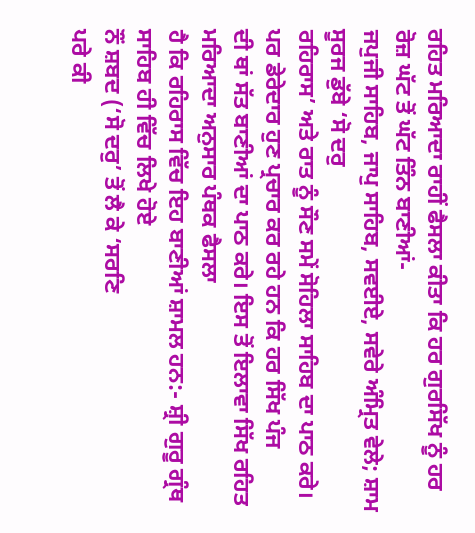ਰਹਿਤ ਮਰਿਆਦਾ ਰਾਹੀਂ ਫੈਸਲਾ ਕੀਤਾ ਕਿ ਹਰ ਗੁਰਸਿੱਖ ਨੂੰ ਹਰ ਰੋਜ਼ ਘੱਟ ਤੋਂ ਘੱਟ ਤਿੰਨ ਬਾਣੀਆਂ-
ਜਪੁਜੀ ਸਾਹਿਬ, ਜਾਪੁ ਸਾਹਿਬ, ਸਵਈਏ, ਸਵੇਰੇ ਅੰਮ੍ਰਿਤ ਵੇਲੇ; ਸ਼ਾਮ ਸੂਰਜ ਡੁੱਬੇ ‘ਸੋ ਦਰੁ
ਰਹਿਰਾਸ’ ਅਤੇ ਰਾਤ ਨੂੰ ਸੌਣ ਸਮੇਂ ਸੋਹਿਲਾ ਸਾਹਿਬ ਦਾ ਪਾਠ ਕਰੇ।
ਪਰ ਡੇਰੇਦਾਰ ਹੁਣ ਪ੍ਰਚਾਰ ਕਰ ਰਹੇ ਹਨ ਕਿ ਹਰ ਸਿੱਖ ਪੰਜ
ਦੀ ਥਾਂ ਸੱਤ ਬਾਣੀਆਂ ਦਾ ਪਾਠ ਕਰੇ। ਇਸ ਤੋਂ ਇਲਾਵਾ ਸਿੱਖ ਰਹਿਤ ਮਰਿਆਦਾ ਅਨੁਸਾਰ ਪੰਥਕ ਫੈਸਲਾ
ਹੈ ਕਿ ਰਹਿਰਾਸ ਵਿੱਚ ਇਹ ਬਾਣੀਆਂ ਸ਼ਾਮਲ ਹਨ:- ਸ਼੍ਰੀ ਗੁਰੂ ਗ੍ਰੰਥ ਸਾਹਿਬ ਹੀ ਵਿੱਚ ਲਿਖੇ ਹੋਏ
ਨੌਂ ਸ਼ਬਦ (‘ਸੋ ਦਰੁ’ ਤੋਂ ਲੈ ਕੇ ‘ਸਰਣਿ
ਪਰੇ ਕੀ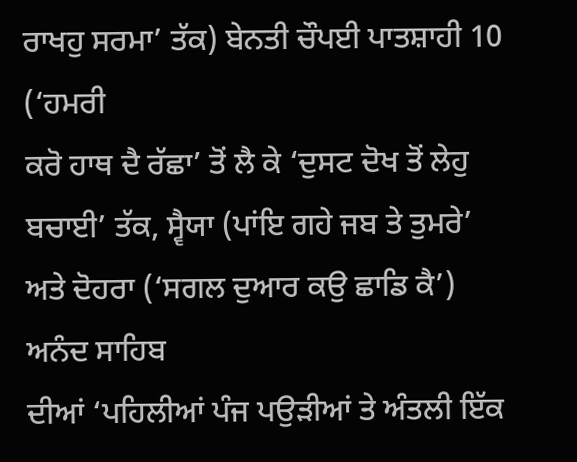ਰਾਖਹੁ ਸਰਮਾ’ ਤੱਕ) ਬੇਨਤੀ ਚੌਪਈ ਪਾਤਸ਼ਾਹੀ 10 (‘ਹਮਰੀ
ਕਰੋ ਹਾਥ ਦੈ ਰੱਛਾ’ ਤੋਂ ਲੈ ਕੇ ‘ਦੁਸਟ ਦੋਖ ਤੋਂ ਲੇਹੁ
ਬਚਾਈ’ ਤੱਕ, ਸ੍ਵੈਯਾ (ਪਾਂਇ ਗਹੇ ਜਬ ਤੇ ਤੁਮਰੇ’
ਅਤੇ ਦੋਹਰਾ (‘ਸਗਲ ਦੁਆਰ ਕਉ ਛਾਡਿ ਕੈ’) ਅਨੰਦ ਸਾਹਿਬ
ਦੀਆਂ ‘ਪਹਿਲੀਆਂ ਪੰਜ ਪਉੜੀਆਂ ਤੇ ਅੰਤਲੀ ਇੱਕ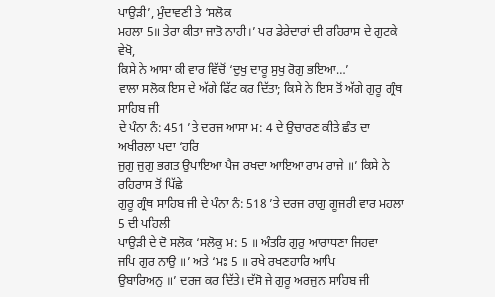ਪਾਉੜੀ’, ਮੁੰਦਾਵਣੀ ਤੇ ‘ਸਲੋਕ
ਮਹਲਾ 5॥ ਤੇਰਾ ਕੀਤਾ ਜਾਤੋ ਨਾਹੀ।’ ਪਰ ਡੇਰੇਦਾਰਾਂ ਦੀ ਰਹਿਰਾਸ ਦੇ ਗੁਟਕੇ ਵੇਖੋ,
ਕਿਸੇ ਨੇ ਆਸਾ ਕੀ ਵਾਰ ਵਿੱਚੋਂ ‘ਦੁਖੁ ਦਾਰੂ ਸੁਖੁ ਰੋਗੁ ਭਇਆ…’
ਵਾਲਾ ਸਲੋਕ ਇਸ ਦੇ ਅੱਗੇ ਫਿੱਟ ਕਰ ਦਿੱਤਾ; ਕਿਸੇ ਨੇ ਇਸ ਤੋਂ ਅੱਗੇ ਗੁਰੂ ਗ੍ਰੰਥ ਸਾਹਿਬ ਜੀ
ਦੇ ਪੰਨਾ ਨੰ: 451 ’ਤੇ ਦਰਜ ਆਸਾ ਮ: 4 ਦੇ ਉਚਾਰਣ ਕੀਤੇ ਛੰਤ ਦਾ ਅਖੀਰਲਾ ਪਦਾ ‘ਹਰਿ
ਜੁਗੁ ਜੁਗੁ ਭਗਤ ਉਪਾਇਆ ਪੈਜ ਰਖਦਾ ਆਇਆ ਰਾਮ ਰਾਜੇ ॥’ ਕਿਸੇ ਨੇ ਰਹਿਰਾਸ ਤੋਂ ਪਿੱਛੇ
ਗੁਰੂ ਗ੍ਰੰਥ ਸਾਹਿਬ ਜੀ ਦੇ ਪੰਨਾ ਨੰ: 518 ’ਤੇ ਦਰਜ ਰਾਗੁ ਗੂਜਰੀ ਵਾਰ ਮਹਲਾ 5 ਦੀ ਪਹਿਲੀ
ਪਾਉੜੀ ਦੇ ਦੋ ਸਲੋਕ ‘ਸਲੋਕੁ ਮ: 5 ॥ ਅੰਤਰਿ ਗੁਰੁ ਆਰਾਧਣਾ ਜਿਹਵਾ
ਜਪਿ ਗੁਰ ਨਾਉ ॥’ ਅਤੇ ‘ਮਃ 5 ॥ ਰਖੇ ਰਖਣਹਾਰਿ ਆਪਿ
ਉਬਾਰਿਅਨੁ ॥’ ਦਰਜ ਕਰ ਦਿੱਤੇ। ਦੱਸੋ ਜੇ ਗੁਰੂ ਅਰਜੁਨ ਸਾਹਿਬ ਜੀ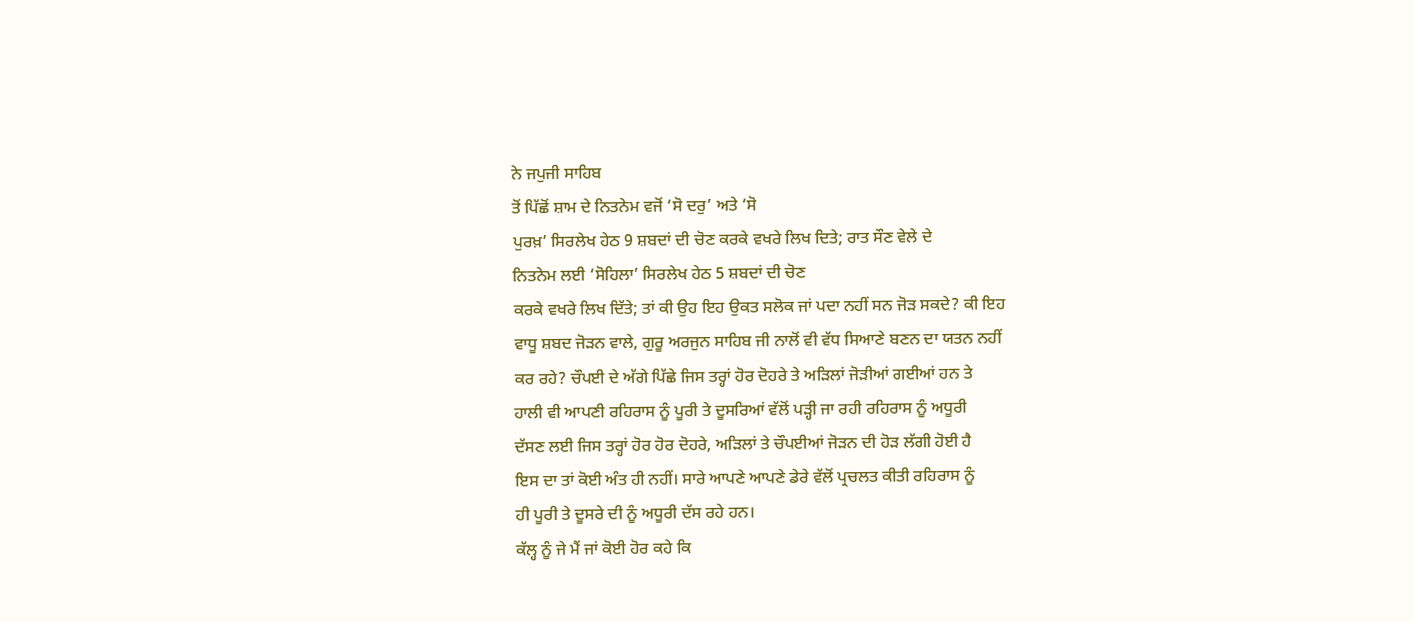ਨੇ ਜਪੁਜੀ ਸਾਹਿਬ
ਤੋਂ ਪਿੱਛੋਂ ਸ਼ਾਮ ਦੇ ਨਿਤਨੇਮ ਵਜੋਂ ‘ਸੋ ਦਰੁ’ ਅਤੇ ‘ਸੋ
ਪੁਰਖ਼’ ਸਿਰਲੇਖ ਹੇਠ 9 ਸ਼ਬਦਾਂ ਦੀ ਚੋਣ ਕਰਕੇ ਵਖਰੇ ਲਿਖ ਦਿਤੇ; ਰਾਤ ਸੌਣ ਵੇਲੇ ਦੇ
ਨਿਤਨੇਮ ਲਈ ‘ਸੋਹਿਲਾ’ ਸਿਰਲੇਖ ਹੇਠ 5 ਸ਼ਬਦਾਂ ਦੀ ਚੋਣ
ਕਰਕੇ ਵਖਰੇ ਲਿਖ ਦਿੱਤੇ; ਤਾਂ ਕੀ ਉਹ ਇਹ ਉਕਤ ਸਲੋਕ ਜਾਂ ਪਦਾ ਨਹੀਂ ਸਨ ਜੋੜ ਸਕਦੇ? ਕੀ ਇਹ
ਵਾਧੂ ਸ਼ਬਦ ਜੋੜਨ ਵਾਲੇ, ਗੁਰੂ ਅਰਜੁਨ ਸਾਹਿਬ ਜੀ ਨਾਲੋਂ ਵੀ ਵੱਧ ਸਿਆਣੇ ਬਣਨ ਦਾ ਯਤਨ ਨਹੀਂ
ਕਰ ਰਹੇ? ਚੌਪਈ ਦੇ ਅੱਗੇ ਪਿੱਛੇ ਜਿਸ ਤਰ੍ਹਾਂ ਹੋਰ ਦੋਹਰੇ ਤੇ ਅੜਿਲਾਂ ਜੋੜੀਆਂ ਗਈਆਂ ਹਨ ਤੇ
ਹਾਲੀ ਵੀ ਆਪਣੀ ਰਹਿਰਾਸ ਨੂੰ ਪੂਰੀ ਤੇ ਦੂਸਰਿਆਂ ਵੱਲੋਂ ਪੜ੍ਹੀ ਜਾ ਰਹੀ ਰਹਿਰਾਸ ਨੂੰ ਅਧੂਰੀ
ਦੱਸਣ ਲਈ ਜਿਸ ਤਰ੍ਹਾਂ ਹੋਰ ਹੋਰ ਦੋਹਰੇ, ਅੜਿਲਾਂ ਤੇ ਚੌਪਈਆਂ ਜੋੜਨ ਦੀ ਹੋੜ ਲੱਗੀ ਹੋਈ ਹੈ
ਇਸ ਦਾ ਤਾਂ ਕੋਈ ਅੰਤ ਹੀ ਨਹੀਂ। ਸਾਰੇ ਆਪਣੇ ਆਪਣੇ ਡੇਰੇ ਵੱਲੋਂ ਪ੍ਰਚਲਤ ਕੀਤੀ ਰਹਿਰਾਸ ਨੂੰ
ਹੀ ਪੂਰੀ ਤੇ ਦੂਸਰੇ ਦੀ ਨੂੰ ਅਧੂਰੀ ਦੱਸ ਰਹੇ ਹਨ।
ਕੱਲ੍ਹ ਨੂੰ ਜੇ ਮੈਂ ਜਾਂ ਕੋਈ ਹੋਰ ਕਹੇ ਕਿ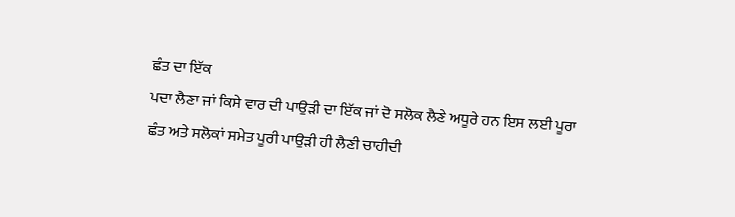ਛੰਤ ਦਾ ਇੱਕ
ਪਦਾ ਲੈਣਾ ਜਾਂ ਕਿਸੇ ਵਾਰ ਦੀ ਪਾਉੜੀ ਦਾ ਇੱਕ ਜਾਂ ਦੋ ਸਲੋਕ ਲੈਣੇ ਅਧੂਰੇ ਹਨ ਇਸ ਲਈ ਪੂਰਾ
ਛੰਤ ਅਤੇ ਸਲੋਕਾਂ ਸਮੇਤ ਪੂਰੀ ਪਾਉੜੀ ਹੀ ਲੈਣੀ ਚਾਹੀਦੀ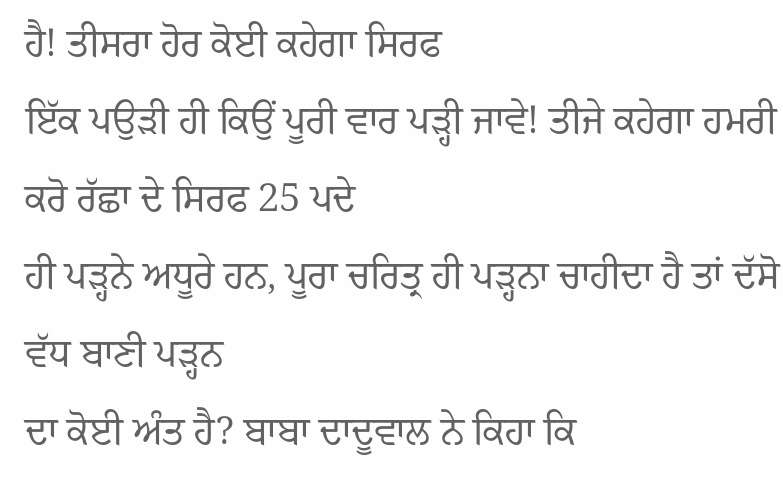ਹੈ! ਤੀਸਰਾ ਹੋਰ ਕੋਈ ਕਹੇਗਾ ਸਿਰਫ
ਇੱਕ ਪਉੜੀ ਹੀ ਕਿਉਂ ਪੂਰੀ ਵਾਰ ਪੜ੍ਹੀ ਜਾਵੇ! ਤੀਜੇ ਕਹੇਗਾ ਹਮਰੀ ਕਰੋ ਰੱਛਾ ਦੇ ਸਿਰਫ 25 ਪਦੇ
ਹੀ ਪੜ੍ਹਨੇ ਅਧੂਰੇ ਹਨ, ਪੂਰਾ ਚਰਿਤ੍ਰ ਹੀ ਪੜ੍ਹਨਾ ਚਾਹੀਦਾ ਹੈ ਤਾਂ ਦੱਸੋ ਵੱਧ ਬਾਣੀ ਪੜ੍ਹਨ
ਦਾ ਕੋਈ ਅੰਤ ਹੈ? ਬਾਬਾ ਦਾਦੂਵਾਲ ਨੇ ਕਿਹਾ ਕਿ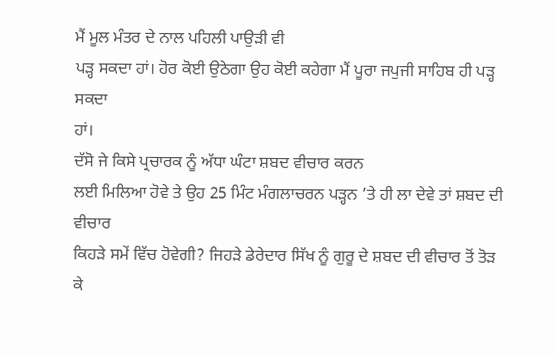ਮੈਂ ਮੂਲ ਮੰਤਰ ਦੇ ਨਾਲ ਪਹਿਲੀ ਪਾਉੜੀ ਵੀ
ਪੜ੍ਹ ਸਕਦਾ ਹਾਂ। ਹੋਰ ਕੋਈ ਉਠੇਗਾ ਉਹ ਕੋਈ ਕਹੇਗਾ ਮੈਂ ਪੂਰਾ ਜਪੁਜੀ ਸਾਹਿਬ ਹੀ ਪੜ੍ਹ ਸਕਦਾ
ਹਾਂ।
ਦੱਸੋ ਜੇ ਕਿਸੇ ਪ੍ਰਚਾਰਕ ਨੂੰ ਅੱਧਾ ਘੰਟਾ ਸ਼ਬਦ ਵੀਚਾਰ ਕਰਨ
ਲਈ ਮਿਲਿਆ ਹੋਵੇ ਤੇ ਉਹ 25 ਮਿੰਟ ਮੰਗਲਾਚਰਨ ਪੜ੍ਹਨ ’ਤੇ ਹੀ ਲਾ ਦੇਵੇ ਤਾਂ ਸ਼ਬਦ ਦੀ ਵੀਚਾਰ
ਕਿਹੜੇ ਸਮੇਂ ਵਿੱਚ ਹੋਵੇਗੀ? ਜਿਹੜੇ ਡੇਰੇਦਾਰ ਸਿੱਖ ਨੂੰ ਗੁਰੂ ਦੇ ਸ਼ਬਦ ਦੀ ਵੀਚਾਰ ਤੋਂ ਤੋੜ
ਕੇ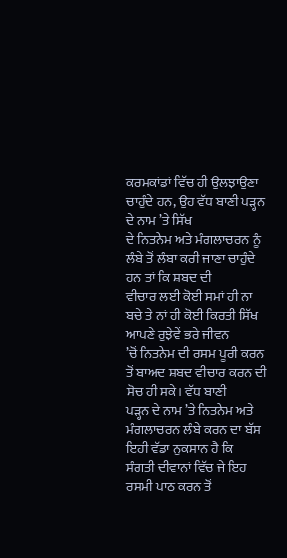ਕਰਮਕਾਂਡਾਂ ਵਿੱਚ ਹੀ ਉਲਝਾਉਣਾ ਚਾਹੁੰਦੇ ਹਨ, ਉਹ ਵੱਧ ਬਾਣੀ ਪੜ੍ਹਨ ਦੇ ਨਾਮ ’ਤੇ ਸਿੱਖ
ਦੇ ਨਿਤਨੇਮ ਅਤੇ ਮੰਗਲਾਚਰਨ ਨੂੰ ਲੰਬੇ ਤੋਂ ਲੰਬਾ ਕਰੀ ਜਾਣਾ ਚਾਹੁੰਦੇ ਹਨ ਤਾਂ ਕਿ ਸ਼ਬਦ ਦੀ
ਵੀਚਾਰ ਲਈ ਕੋਈ ਸਮਾਂ ਹੀ ਨਾ ਬਚੇ ਤੇ ਨਾਂ ਹੀ ਕੋਈ ਕਿਰਤੀ ਸਿੱਖ ਆਪਣੇ ਰੁਝੇਵੇਂ ਭਰੇ ਜੀਵਨ
’ਚੋਂ ਨਿਤਨੇਮ ਦੀ ਰਸਮ ਪੂਰੀ ਕਰਨ ਤੋਂ ਬਾਅਦ ਸ਼ਬਦ ਵੀਚਾਰ ਕਰਨ ਦੀ ਸੋਚ ਹੀ ਸਕੇ। ਵੱਧ ਬਾਣੀ
ਪੜ੍ਹਨ ਦੇ ਨਾਮ ’ਤੇ ਨਿਤਨੇਮ ਅਤੇ ਮੰਗਲਾਚਰਨ ਲੰਬੇ ਕਰਨ ਦਾ ਬੱਸ ਇਹੀ ਵੱਡਾ ਨੁਕਸਾਨ ਹੈ ਕਿ
ਸੰਗਤੀ ਦੀਵਾਨਾਂ ਵਿੱਚ ਜੇ ਇਹ ਰਸਮੀ ਪਾਠ ਕਰਨ ਤੋਂ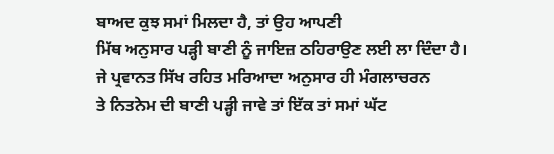ਬਾਅਦ ਕੁਝ ਸਮਾਂ ਮਿਲਦਾ ਹੈ, ਤਾਂ ਉਹ ਆਪਣੀ
ਮਿੱਥ ਅਨੁਸਾਰ ਪੜ੍ਹੀ ਬਾਣੀ ਨੂੰ ਜਾਇਜ਼ ਠਹਿਰਾਉਣ ਲਈ ਲਾ ਦਿੰਦਾ ਹੈ।
ਜੇ ਪ੍ਰਵਾਨਤ ਸਿੱਖ ਰਹਿਤ ਮਰਿਆਦਾ ਅਨੁਸਾਰ ਹੀ ਮੰਗਲਾਚਰਨ
ਤੇ ਨਿਤਨੇਮ ਦੀ ਬਾਣੀ ਪੜ੍ਹੀ ਜਾਵੇ ਤਾਂ ਇੱਕ ਤਾਂ ਸਮਾਂ ਘੱਟ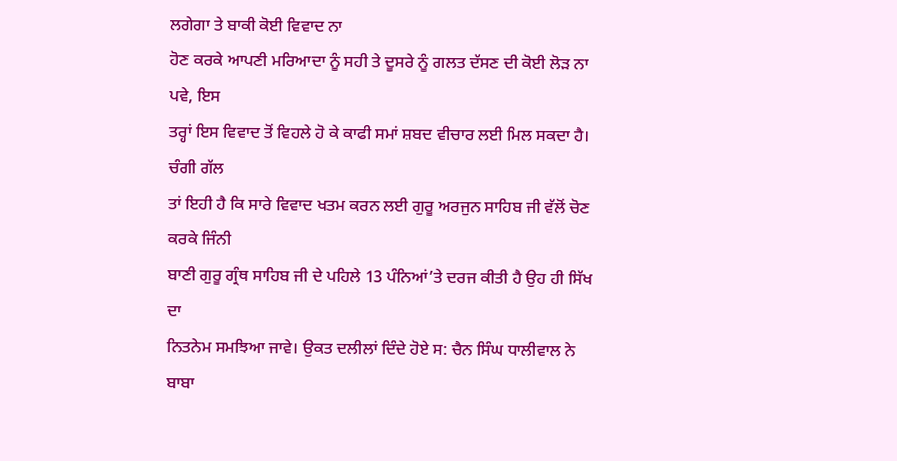ਲਗੇਗਾ ਤੇ ਬਾਕੀ ਕੋਈ ਵਿਵਾਦ ਨਾ
ਹੋਣ ਕਰਕੇ ਆਪਣੀ ਮਰਿਆਦਾ ਨੂੰ ਸਹੀ ਤੇ ਦੂਸਰੇ ਨੂੰ ਗਲਤ ਦੱਸਣ ਦੀ ਕੋਈ ਲੋੜ ਨਾ ਪਵੇ, ਇਸ
ਤਰ੍ਹਾਂ ਇਸ ਵਿਵਾਦ ਤੋਂ ਵਿਹਲੇ ਹੋ ਕੇ ਕਾਫੀ ਸਮਾਂ ਸ਼ਬਦ ਵੀਚਾਰ ਲਈ ਮਿਲ ਸਕਦਾ ਹੈ। ਚੰਗੀ ਗੱਲ
ਤਾਂ ਇਹੀ ਹੈ ਕਿ ਸਾਰੇ ਵਿਵਾਦ ਖਤਮ ਕਰਨ ਲਈ ਗੁਰੂ ਅਰਜੁਨ ਸਾਹਿਬ ਜੀ ਵੱਲੋਂ ਚੋਣ ਕਰਕੇ ਜਿੰਨੀ
ਬਾਣੀ ਗੁਰੂ ਗ੍ਰੰਥ ਸਾਹਿਬ ਜੀ ਦੇ ਪਹਿਲੇ 13 ਪੰਨਿਆਂ’ਤੇ ਦਰਜ ਕੀਤੀ ਹੈ ਉਹ ਹੀ ਸਿੱਖ ਦਾ
ਨਿਤਨੇਮ ਸਮਝਿਆ ਜਾਵੇ। ਉਕਤ ਦਲੀਲਾਂ ਦਿੰਦੇ ਹੋਏ ਸ: ਚੈਨ ਸਿੰਘ ਧਾਲੀਵਾਲ ਨੇ ਬਾਬਾ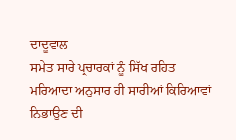ਦਾਦੂਵਾਲ
ਸਮੇਤ ਸਾਰੇ ਪ੍ਰਚਾਰਕਾਂ ਨੂੰ ਸਿੱਖ ਰਹਿਤ ਮਰਿਆਦਾ ਅਨੁਸਾਰ ਹੀ ਸਾਰੀਆਂ ਕਿਰਿਆਵਾਂ ਨਿਭਾਉਣ ਦੀ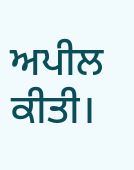ਅਪੀਲ ਕੀਤੀ।